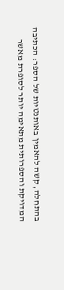בהתחלה, קשה להאמין באותנטיות של הספר: הכתיבה המדויקת והספרותית מתאימה יותר לסופרת מאשר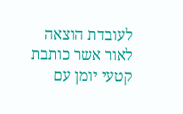לעובדת הוצאה לאור אשר כותבת קטעי יומן עם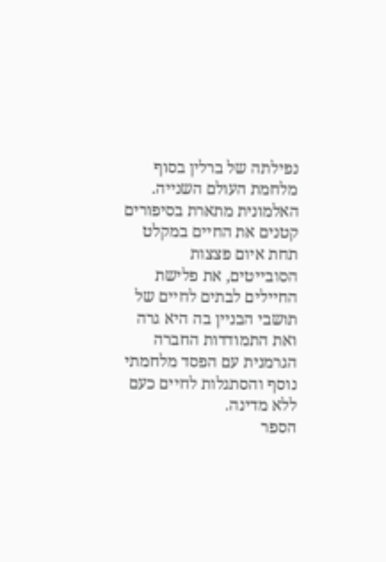נפילתה של ברלין בסוף מלחמת העולם השנייה.
האלמונית מתארת בסיפורים קטנים את החיים במקלט תחת איום פצצות הסובייטים, את פלישת החיילים לבתים לחיים של תושבי הבניין בה היא גרה ואת התמודדות החברה הגרמנית עם הפסד מלחמתי נוסף והסתגלות לחיים כעם ללא מדינה.
הספר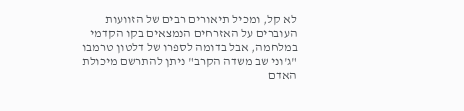לא קל, ומכיל תיאורים רבים של הזוועות העוברים על האזרחים הנמצאים בקו הקדמי במלחמה, אבל בדומה לספרו של דלטון טרמבו "ג'וני שב משדה הקרב" ניתן להתרשם מיכולת האדם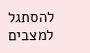להסתגל למצבים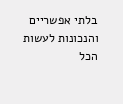בלתי אפשריים והנכונות לעשות הכל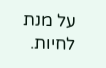על מנת לחיות.